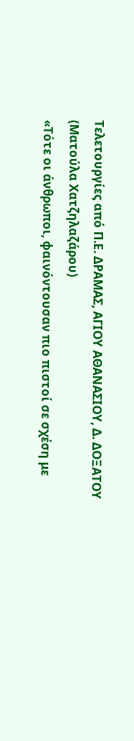Τελετουργίες από Π.Ε. ΔΡΑΜΑΣ, ΑΓΙΟΥ ΑΘΑΝΑΣΙΟΥ, Δ. ΔΟΞΑΤΟΥ
(Ματούλα Χατζηλαζάρου)
«Τότε οι άνθρωποι, φαινόντουσαν πιο πιστοί σε σχέση με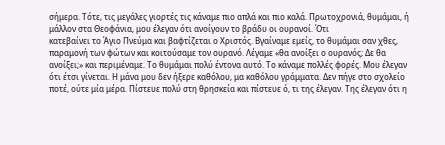σήμερα. Τότε, τις μεγάλες γιορτές τις κάναμε πιο απλά και πιο καλά. Πρωτοχρονιά, θυμάμαι, ή μάλλον στα Θεοφάνια, μου έλεγαν ότι ανοίγουν το βράδυ οι ουρανοί. Ότι
κατεβαίνει το Άγιο Πνεύμα και βαφτίζεται ο Χριστός. Βγαίναμε εμείς, το θυμάμαι σαν χθες, παραμονή των φώτων και κοιτούσαμε τον ουρανό. Λέγαμε «θα ανοίξει ο ουρανός; Δε θα ανοίξει;» και περιμέναμε. Το θυμάμαι πολύ έντονα αυτό. Το κάναμε πολλές φορές. Μου έλεγαν ότι έτσι γίνεται. Η μάνα μου δεν ήξερε καθόλου, μα καθόλου γράμματα. Δεν πήγε στο σχολείο ποτέ, ούτε μία μέρα. Πίστευε πολύ στη θρησκεία και πίστευε ό, τι της έλεγαν. Της έλεγαν ότι η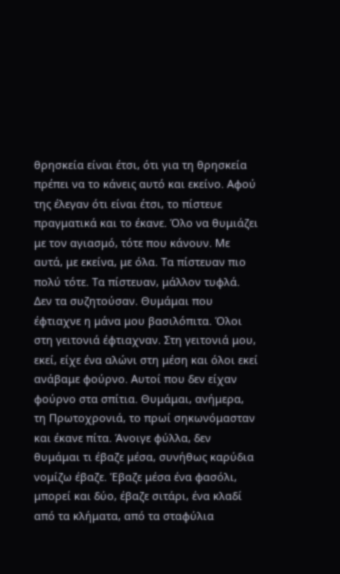θρησκεία είναι έτσι, ότι για τη θρησκεία πρέπει να το κάνεις αυτό και εκείνο. Αφού της έλεγαν ότι είναι έτσι, το πίστευε πραγματικά και το έκανε. Όλο να θυμιάζει με τον αγιασμό, τότε που κάνουν. Με αυτά, με εκείνα, με όλα. Τα πίστευαν πιο πολύ τότε. Τα πίστευαν, μάλλον τυφλά. Δεν τα συζητούσαν. Θυμάμαι που έφτιαχνε η μάνα μου βασιλόπιτα. Όλοι στη γειτονιά έφτιαχναν. Στη γειτονιά μου, εκεί, είχε ένα αλώνι στη μέση και όλοι εκεί ανάβαμε φούρνο. Αυτοί που δεν είχαν φούρνο στα σπίτια. Θυμάμαι, ανήμερα, τη Πρωτοχρονιά, το πρωί σηκωνόμασταν και έκανε πίτα. Άνοιγε φύλλα, δεν θυμάμαι τι έβαζε μέσα, συνήθως καρύδια νομίζω έβαζε. Έβαζε μέσα ένα φασόλι, μπορεί και δύο, έβαζε σιτάρι, ένα κλαδί από τα κλήματα, από τα σταφύλια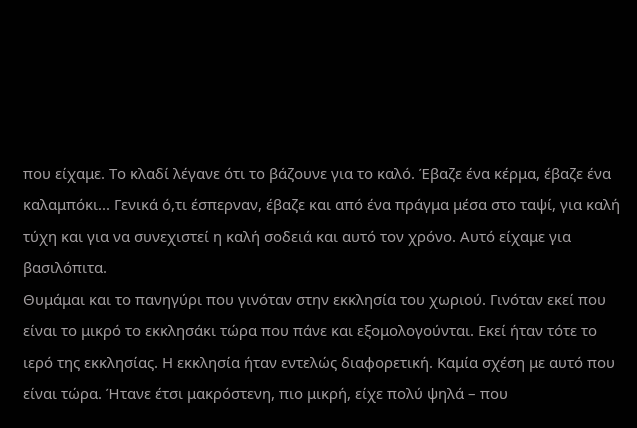που είχαμε. Το κλαδί λέγανε ότι το βάζουνε για το καλό. Έβαζε ένα κέρμα, έβαζε ένα καλαμπόκι... Γενικά ό,τι έσπερναν, έβαζε και από ένα πράγμα μέσα στο ταψί, για καλή τύχη και για να συνεχιστεί η καλή σοδειά και αυτό τον χρόνο. Αυτό είχαμε για βασιλόπιτα.
Θυμάμαι και το πανηγύρι που γινόταν στην εκκλησία του χωριού. Γινόταν εκεί που είναι το μικρό το εκκλησάκι τώρα που πάνε και εξομολογούνται. Εκεί ήταν τότε το ιερό της εκκλησίας. Η εκκλησία ήταν εντελώς διαφορετική. Καμία σχέση με αυτό που είναι τώρα. Ήτανε έτσι μακρόστενη, πιο μικρή, είχε πολύ ψηλά – που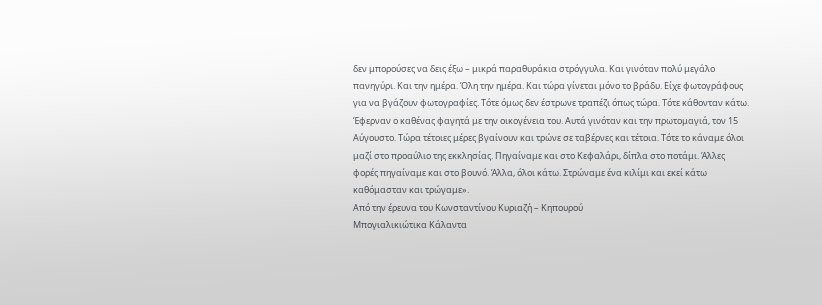δεν μπορούσες να δεις έξω – μικρά παραθυράκια στρόγγυλα. Και γινόταν πολύ μεγάλο πανηγύρι. Και την ημέρα. Όλη την ημέρα. Και τώρα γίνεται μόνο το βράδυ. Είχε φωτογράφους για να βγάζουν φωτογραφίες. Τότε όμως δεν έστρωνε τραπέζι όπως τώρα. Τότε κάθονταν κάτω. Έφερναν ο καθένας φαγητά με την οικογένεια του. Αυτά γινόταν και την πρωτομαγιά, τον 15 Αύγουστο. Τώρα τέτοιες μέρες βγαίνουν και τρώνε σε ταβέρνες και τέτοια. Τότε το κάναμε όλοι μαζί στο προαύλιο της εκκλησίας. Πηγαίναμε και στο Κεφαλάρι, δίπλα στο ποτάμι. Άλλες φορές πηγαίναμε και στο βουνό. Άλλα, όλοι κάτω. Στρώναμε ένα κιλίμι και εκεί κάτω καθόμασταν και τρώγαμε».
Από την έρευνα του Κωνσταντίνου Κυριαζή – Κηπουρού
Μπογιαλικιώτικα Κάλαντα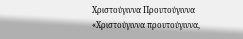Χριστούγιννα Προυτούγιννα
«Χριστούγιννα προυτούγιννα,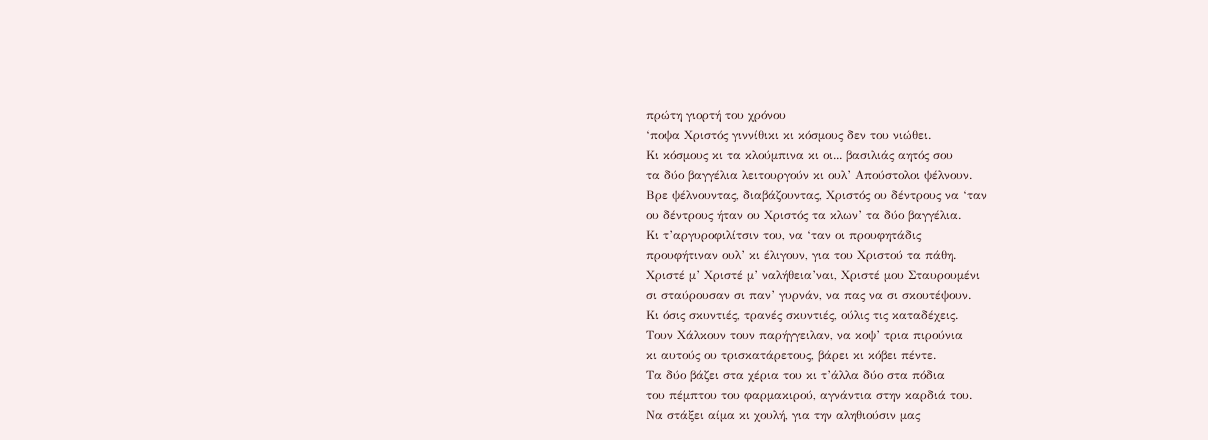πρώτη γιορτή του χρόνου
‘ποψα Χριστός γιννίθικι κι κόσμους δεν του νιώθει.
Κι κόσμους κι τα κλούμπινα κι οι... βασιλιάς αητός σου
τα δύο βαγγέλια λειτουργούν κι ουλ’ Απούστολοι ψέλνουν.
Βρε ψέλνουντας, διαβάζουντας, Χριστός ου δέντρους να ‘ταν
ου δέντρους ήταν ου Χριστός τα κλων’ τα δύο βαγγέλια.
Κι τ’αργυροφιλίτσιν του, να ‘ταν οι προυφητάδις
προυφήτιναν ουλ’ κι έλιγουν, για του Χριστού τα πάθη.
Χριστέ μ’ Χριστέ μ’ ναλήθεια’ναι, Χριστέ μου Σταυρουμένι
σι σταύρουσαν σι παν’ γυρνάν, να πας να σι σκουτέψουν.
Κι όσις σκυντιές, τρανές σκυντιές, ούλις τις καταδέχεις.
Τουν Χάλκουν τουν παρήγγειλαν, να κοψ’ τρια πιρούνια
κι αυτούς ου τρισκατάρετους, βάρει κι κόβει πέντε.
Τα δύο βάζει στα χέρια του κι τ’άλλα δύο στα πόδια
του πέμπτου του φαρμακιρού, αγνάντια στην καρδιά του.
Να στάξει αίμα κι χουλή, για την αληθιούσιν μας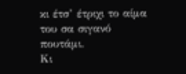κι έτσ’ έτριχι το αίμα του σα σιγανό πουτάμι.
Κι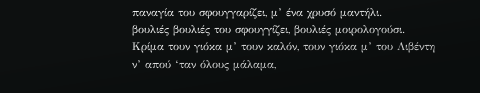παναγία του σφουγγαρίζει, μ’ ένα χρυσό μαντήλι.
βουλιές βουλιές του σφουγγίζει, βουλιές μοιρολογούσι.
Κρίμα τουν γιόκα μ’ τουν καλόν, τουν γιόκα μ’ του Λιβέντη
ν’ απού ‘ταν όλους μάλαμα,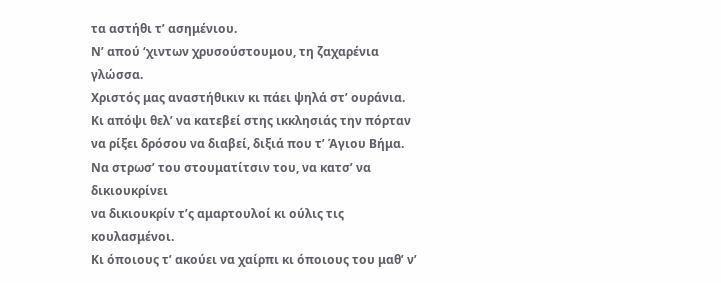τα αστήθι τ’ ασημένιου.
Ν’ απού ‘χιντων χρυσούστουμου, τη ζαχαρένια γλώσσα.
Χριστός μας αναστήθικιν κι πάει ψηλά στ’ ουράνια.
Κι απόψι θελ’ να κατεβεί στης ικκλησιάς την πόρταν
να ρίξει δρόσου να διαβεί, διξιά που τ’ Άγιου Βήμα.
Να στρωσ’ του στουματίτσιν του, να κατσ’ να δικιουκρίνει
να δικιουκρίν τ’ς αμαρτουλοί κι ούλις τις κουλασμένοι.
Κι όποιους τ’ ακούει να χαίρπι κι όποιους του μαθ’ ν’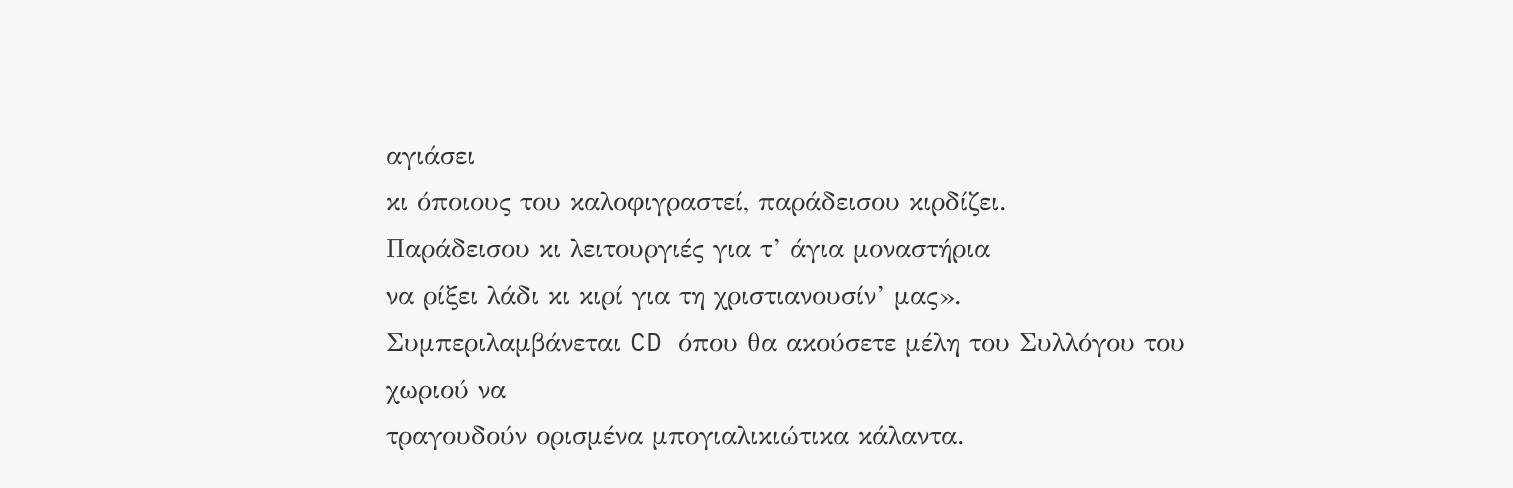αγιάσει
κι όποιους του καλοφιγραστεί, παράδεισου κιρδίζει.
Παράδεισου κι λειτουργιές για τ’ άγια μοναστήρια
να ρίξει λάδι κι κιρί για τη χριστιανουσίν’ μας».
Συμπεριλαμβάνεται CD όπου θα ακούσετε μέλη του Συλλόγου του χωριού να
τραγουδούν ορισμένα μπογιαλικιώτικα κάλαντα.